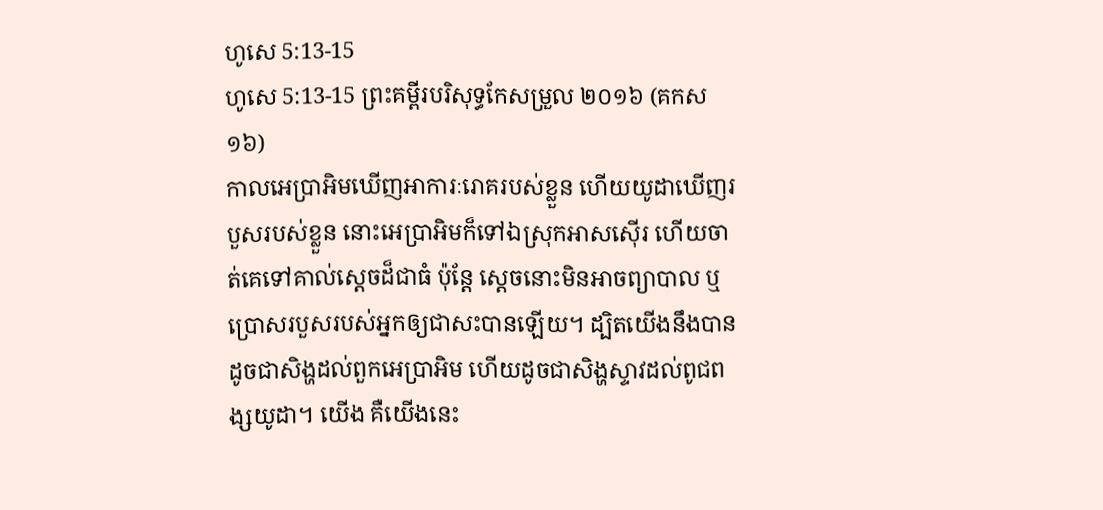ហូសេ 5:13-15
ហូសេ 5:13-15 ព្រះគម្ពីរបរិសុទ្ធកែសម្រួល ២០១៦ (គកស១៦)
កាលអេប្រាអិមឃើញអាការៈរោគរបស់ខ្លួន ហើយយូដាឃើញរបួសរបស់ខ្លួន នោះអេប្រាអិមក៏ទៅឯស្រុកអាសស៊ើរ ហើយចាត់គេទៅគាល់ស្ដេចដ៏ជាធំ ប៉ុន្ដែ ស្ដេចនោះមិនអាចព្យាបាល ឬប្រោសរបួសរបស់អ្នកឲ្យជាសះបានឡើយ។ ដ្បិតយើងនឹងបានដូចជាសិង្ហដល់ពួកអេប្រាអិម ហើយដូចជាសិង្ហស្ទាវដល់ពូជពង្សយូដា។ យើង គឺយើងនេះ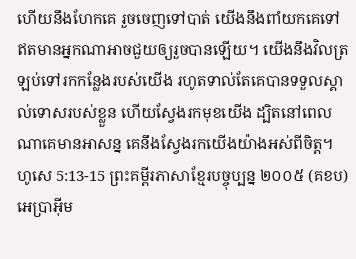ហើយនឹងហែកគេ រួចចេញទៅបាត់ យើងនឹងពាំយកគេទៅ ឥតមានអ្នកណាអាចជួយឲ្យរួចបានឡើយ។ យើងនឹងវិលត្រឡប់ទៅរកកន្លែងរបស់យើង រហូតទាល់តែគេបានទទួលស្គាល់ទោសរបស់ខ្លួន ហើយស្វែងរកមុខយើង ដ្បិតនៅពេលណាគេមានអាសន្ន គេនឹងស្វែងរកយើងយ៉ាងអស់ពីចិត្ត។
ហូសេ 5:13-15 ព្រះគម្ពីរភាសាខ្មែរបច្ចុប្បន្ន ២០០៥ (គខប)
អេប្រាអ៊ីម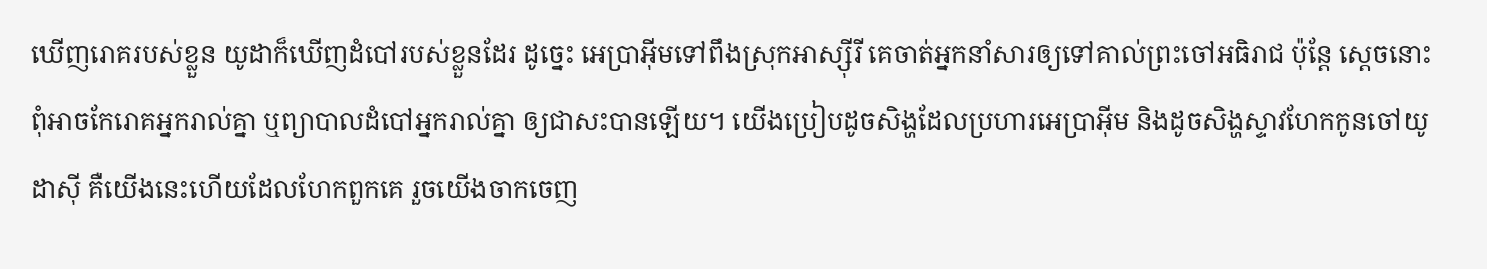ឃើញរោគរបស់ខ្លួន យូដាក៏ឃើញដំបៅរបស់ខ្លួនដែរ ដូច្នេះ អេប្រាអ៊ីមទៅពឹងស្រុកអាស្ស៊ីរី គេចាត់អ្នកនាំសារឲ្យទៅគាល់ព្រះចៅអធិរាជ ប៉ុន្តែ ស្ដេចនោះពុំអាចកែរោគអ្នករាល់គ្នា ឬព្យាបាលដំបៅអ្នករាល់គ្នា ឲ្យជាសះបានឡើយ។ យើងប្រៀបដូចសិង្ហដែលប្រហារអេប្រាអ៊ីម និងដូចសិង្ហស្ទាវហែកកូនចៅយូដាស៊ី គឺយើងនេះហើយដែលហែកពួកគេ រួចយើងចាកចេញ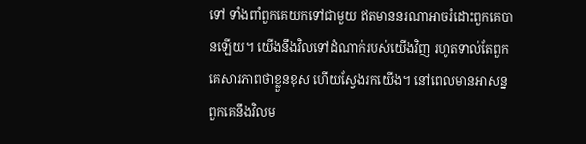ទៅ ទាំងពាំពួកគេយកទៅជាមួយ ឥតមាននរណាអាចរំដោះពួកគេបានឡើយ។ យើងនឹងវិលទៅដំណាក់របស់យើងវិញ រហូតទាល់តែពួកគេសារភាពថាខ្លួនខុស ហើយស្វែងរកយើង។ នៅពេលមានអាសន្ន ពួកគេនឹងវិលម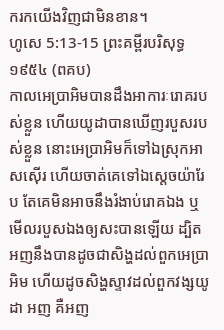ករកយើងវិញជាមិនខាន។
ហូសេ 5:13-15 ព្រះគម្ពីរបរិសុទ្ធ ១៩៥៤ (ពគប)
កាលអេប្រាអិមបានដឹងអាការៈរោគរបស់ខ្លួន ហើយយូដាបានឃើញរបួសរបស់ខ្លួន នោះអេប្រាអិមក៏ទៅឯស្រុកអាសស៊ើរ ហើយចាត់គេទៅឯស្តេចយ៉ារែប តែគេមិនអាចនឹងរំងាប់រោគឯង ឬមើលរបួសឯងឲ្យសះបានឡើយ ដ្បិតអញនឹងបានដូចជាសិង្ហដល់ពួកអេប្រាអិម ហើយដូចសិង្ហស្ទាវដល់ពួកវង្សយូដា អញ គឺអញ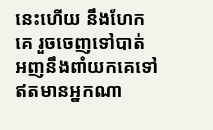នេះហើយ នឹងហែកគេ រួចចេញទៅបាត់ អញនឹងពាំយកគេទៅ ឥតមានអ្នកណា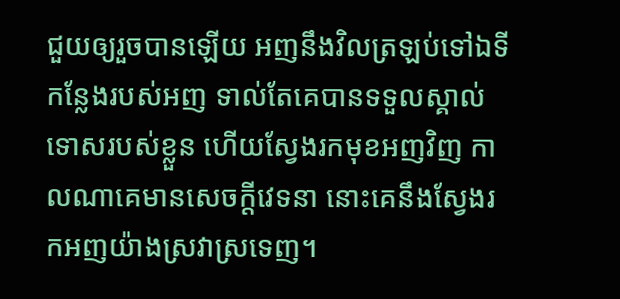ជួយឲ្យរួចបានឡើយ អញនឹងវិលត្រឡប់ទៅឯទីកន្លែងរបស់អញ ទាល់តែគេបានទទួលស្គាល់ទោសរបស់ខ្លួន ហើយស្វែងរកមុខអញវិញ កាលណាគេមានសេចក្ដីវេទនា នោះគេនឹងស្វែងរកអញយ៉ាងស្រវាស្រទេញ។